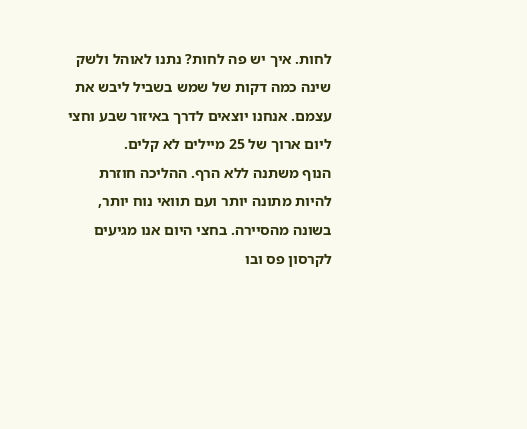לחות. איך יש פה לחות? נתנו לאוהל ולשק שינה כמה דקות של שמש בשביל ליבש את עצמם. אנחנו יוצאים לדרך באיזור שבע וחצי ליום ארוך של 25 מיילים לא קלים.
הנוף משתנה ללא הרף. ההליכה חוזרת להיות מתונה יותר ועם תוואי נוח יותר, בשונה מהסיירה. בחצי היום אנו מגיעים לקרסון פס ובו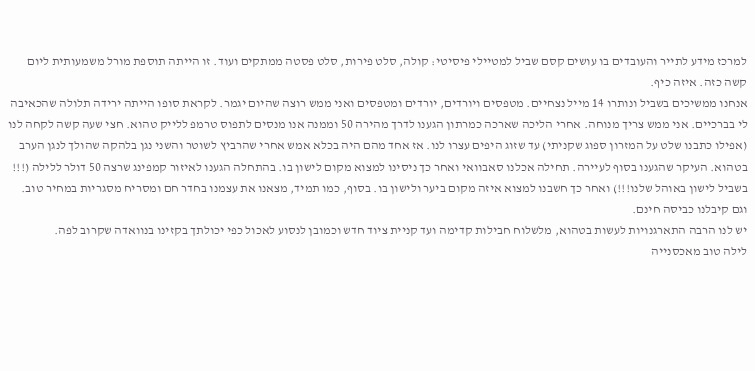למרכז מידע לתייר והעובדים בו עושים קסם שביל למטיילי פיסיטי: קולה, סלט פירות, סלט פסטה ממתקים ועוד. זו הייתה תוספת מורל משמעותית ליום קשה כזה. איזה כיף.
אנחנו ממשיכים בשביל ונותרו 14 מייל נצחיים. מטפסים ויורדים, יורדים ומטפסים ואני ממש רוצה שהיום יגמר. לקראת סופו הייתה ירידה תלולה שהכאיבה לי בברכיים. אני ממש צריך מנוחה. אחרי הליכה שארכה כמרתון הגענו לדרך מהירה 50 וממנה אנו מנסים לתפוס טרמפ ללייק טהוא. חצי שעה קשה לקחה לנו (אפילו כתבנו שלט על המזרון ספוג שקניתי) עד שזוג היפים עצרו לנו. אז אחד מהם היה בכלא אמש אחרי שהרביץ לשוטר והשני נגן בלהקה שהולך לנגן הערב בטהוא. העיקר שהגענו בסוף לעיירה. תחילה אכלנו סאבוואי ואחר כך ניסינו למצוא מקום לישון בו. בהתחלה הגענו לאיזור קמפינג שרצה 50 דולר ללילה (!!! בשביל לישון באוהל שלנו!!!) ואחר כך חשבנו למצוא איזה מקום ביער ולישון בו. בסוף, כמו תמיד, מצאנו את עצמנו בחדר חם ומסריח מסגריות במחיר טוב. וגם קיבלנו כביסה חינם.
יש לנו הרבה התארגנויות לעשות בטהוא, מלשלוח חבילות קדימה ועד קניית ציוד חדש וכמובן לנסוע לאכול כפי יכולתך בקזינו בנוואדה שקרוב לפה.
לילה טוב מאכסנייה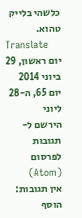כלשהי בלייק טהוא.
Translate
יום ראשון, 29 ביוני 2014
יום 65, ה-28 ליוני
הירשם ל-
תגובות לפרסום (Atom)
אין תגובות:
הוסף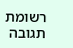רשומת תגובה